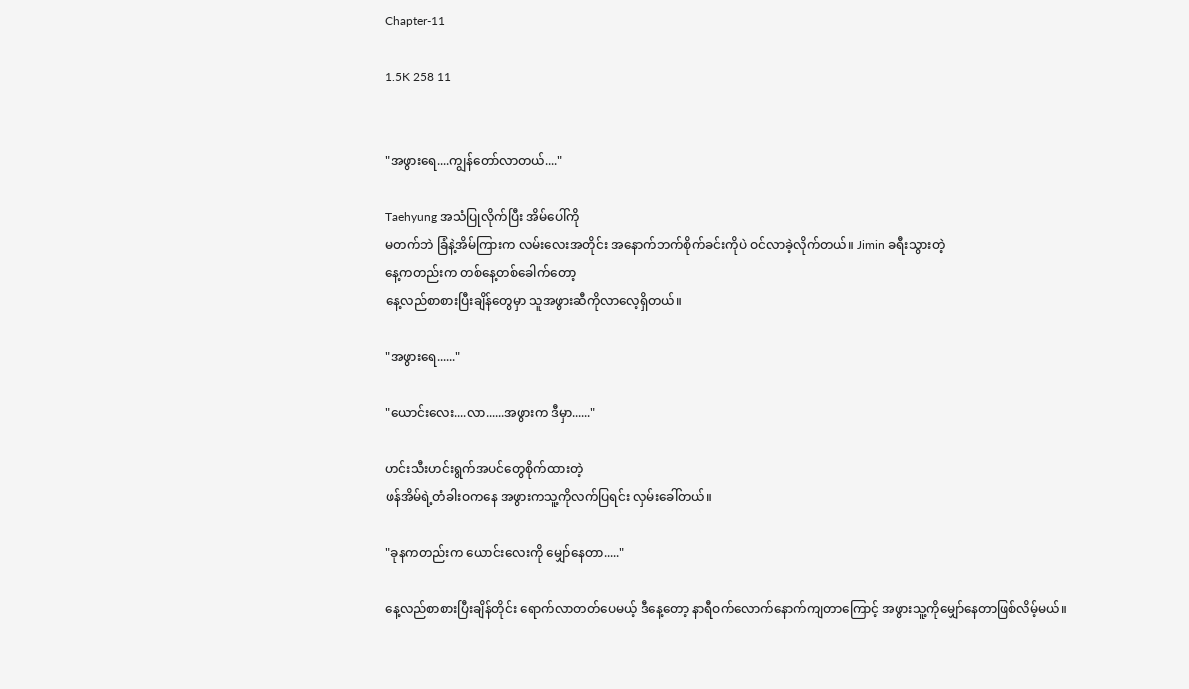Chapter-11

1.5K 258 11


"အဖွားရေ....ကျွန်တော်လာတယ်...."

Taehyung အသံပြုလိုက်ပြီး အိမ်ပေါ်ကို
မတက်ဘဲ ခြံနဲ့အိမ်ကြားက လမ်းလေးအတိုင်း အနောက်ဘက်စိုက်ခင်းကိုပဲ ဝင်လာခဲ့လိုက်တယ်။ Jimin ခရီးသွားတဲ့
နေ့ကတည်းက တစ်နေ့တစ်ခေါက်တော့
နေ့လည်စာစားပြီးချိန်တွေမှာ သူအဖွားဆီကိုလာလေ့ရှိတယ်။

"အဖွားရေ......"

"ယောင်းလေး....လာ......အဖွားက ဒီမှာ......"

ဟင်းသီးဟင်းရွက်အပင်တွေစိုက်ထားတဲ့
ဖန်အိမ်ရဲ့တံခါးဝကနေ အဖွားကသူ့ကိုလက်ပြရင်း လှမ်းခေါ်တယ်။

"ခုနကတည်းက ယောင်းလေးကို မျှော်နေတာ....."

နေ့လည်စာစားပြီးချိန်တိုင်း ရောက်လာတတ်ပေမယ့် ဒီနေ့တော့ နာရီဝက်လောက်နောက်ကျတာကြောင့် အဖွားသူ့ကိုမျှော်နေတာဖြစ်လိမ့်မယ်။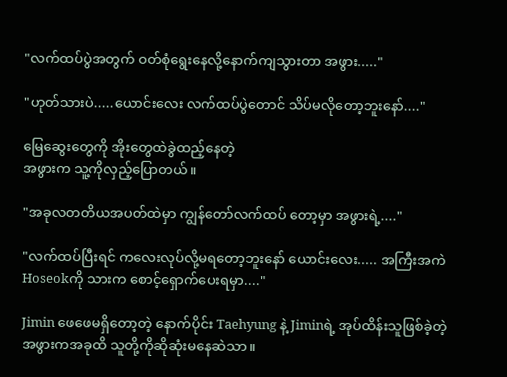"လက်ထပ်ပွဲအတွက် ဝတ်စုံရွေးနေလို့နောက်ကျသွားတာ အဖွား....."

"ဟုတ်သားပဲ.....ယောင်းလေး လက်ထပ်ပွဲတောင် သိပ်မလိုတော့ဘူးနော်...."

မြေဆွေးတွေကို အိုးတွေထဲခွဲထည့်နေတဲ့
အဖွားက သူ့ကိုလှည့်ပြောတယ်။

"အခုလတတိယအပတ်ထဲမှာ ကျွန်တော်လက်ထပ်‌ တော့မှာ အဖွားရဲ့...."

"လက်ထပ်ပြီးရင် ကလေးလုပ်လို့မရတော့ဘူးနော် ယောင်းလေး..... အကြီးအကဲ Hoseokကို သားက စောင့်ရှောက်ပေးရမှာ...."

Jimin ဖေဖေမရှိတော့တဲ့ နောက်ပိုင်း Taehyung နဲ့ Jiminရဲ့ အုပ်ထိန်းသူဖြစ်ခဲ့တဲ့ အဖွားကအခုထိ သူတို့ကိုဆိုဆုံးမနေဆဲသာ။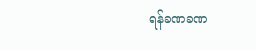ရန်ခဏခဏ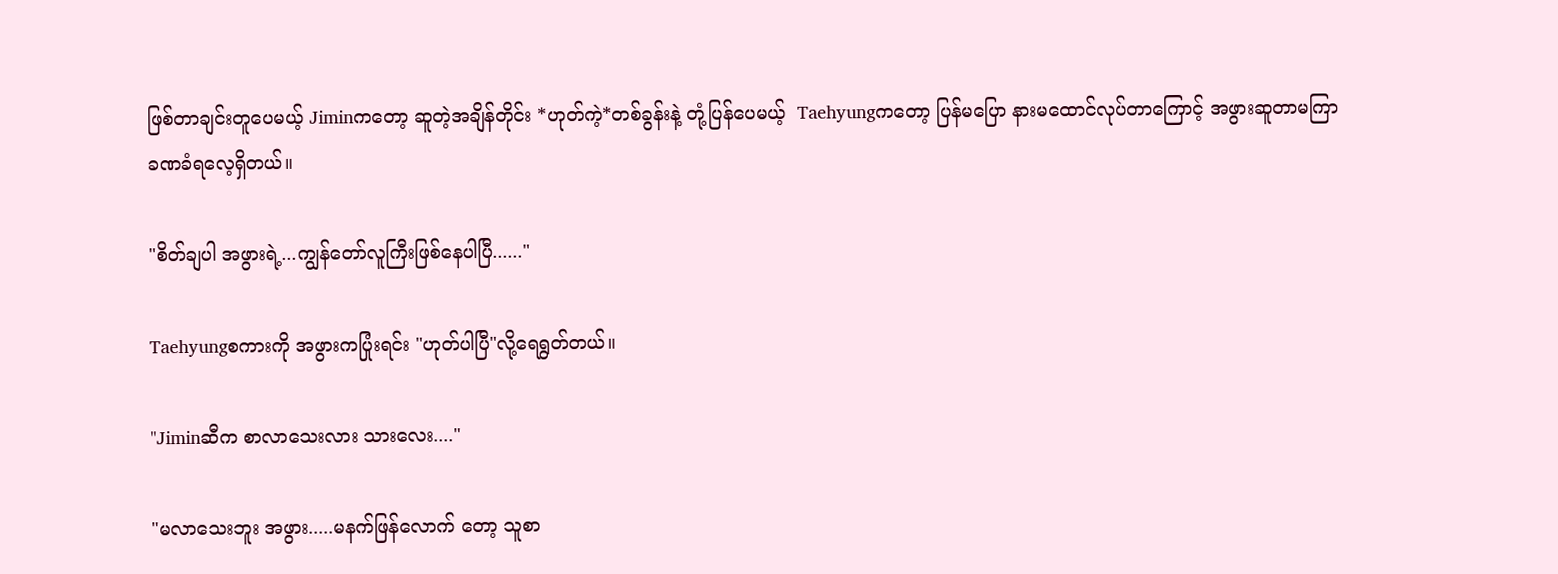ဖြစ်တာချင်းတူ‌ပေမယ့် Jiminကတော့ ဆူတဲ့အချိန်တိုင်း *ဟုတ်ကဲ့*တစ်ခွန်းနဲ့ တုံ့ပြန်ပေမယ့်  Taehyungကတော့ ပြန်မပြော နားမထောင်လုပ်တာကြောင့် အဖွားဆူတာမကြာခဏခံရလေ့ရှိတယ်။

"စိတ်ချပါ အဖွားရဲ့...ကျွန်တော်လူကြီးဖြစ်နေပါပြီ......"

Taehyungစကားကို အဖွားကပြုံးရင်း "ဟုတ်ပါပြီ"လို့ရေရွတ်တယ်။

"Jiminဆီက စာလာသေးလား သားလေး...."

"မလာသေးဘူး အဖွား.....မနက်ဖြန်လောက်‌ တော့ သူစာ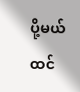ပို့မယ်ထင်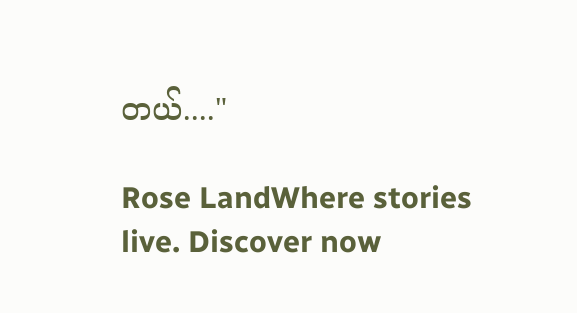တယ်...."

Rose LandWhere stories live. Discover now